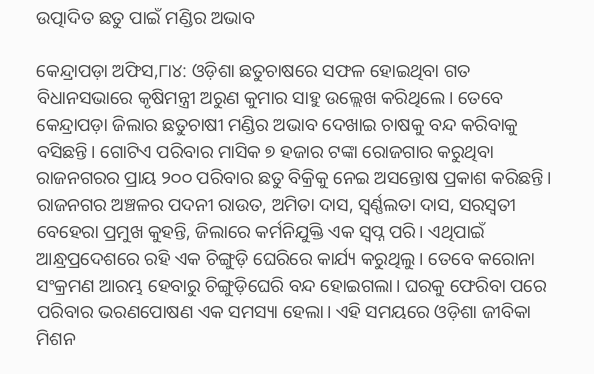ଉତ୍ପାଦିତ ଛତୁ ପାଇଁ ମଣ୍ଡିର ଅଭାବ

କେନ୍ଦ୍ରାପଡ଼ା ଅଫିସ,୮ା୪: ଓଡ଼ିଶା ଛତୁଚାଷରେ ସଫଳ ହୋଇଥିବା ଗତ ବିଧାନସଭାରେ କୃଷିମନ୍ତ୍ରୀ ଅରୁଣ କୁମାର ସାହୁ ଉଲ୍ଲେଖ କରିଥିଲେ। ତେବେ କେନ୍ଦ୍ରାପଡ଼ା ଜିଲାର ଛତୁଚାଷୀ ମଣ୍ଡିର ଅଭାବ ଦେଖାଇ ଚାଷକୁ ବନ୍ଦ କରିବାକୁ ବସିଛନ୍ତି। ଗୋଟିଏ ପରିବାର ମାସିକ ୭ ହଜାର ଟଙ୍କା ରୋଜଗାର କରୁଥିବା ରାଜନଗରର ପ୍ରାୟ ୨୦୦ ପରିବାର ଛତୁ ବିକ୍ରିକୁ ନେଇ ଅସନ୍ତୋଷ ପ୍ରକାଶ କରିଛନ୍ତି।
ରାଜନଗର ଅଞ୍ଚଳର ପଦନୀ ରାଉତ, ଅମିତା ଦାସ, ସ୍ବର୍ଣ୍ଣଲତା ଦାସ, ସରସ୍ବତୀ ବେହେରା ପ୍ରମୁଖ କୁହନ୍ତି, ଜିଲାରେ କର୍ମନିଯୁକ୍ତି ଏକ ସ୍ବପ୍ନ ପରି। ଏଥିପାଇଁ ଆନ୍ଧ୍ରପ୍ରଦେଶରେ ରହି ଏକ ଚିଙ୍ଗୁଡ଼ି ଘେରିରେ କାର୍ଯ୍ୟ କରୁଥିଲୁ। ତେବେ କରୋନା ସଂକ୍ରମଣ ଆରମ୍ଭ ହେବାରୁ ଚିଙ୍ଗୁଡ଼ିଘେରି ବନ୍ଦ ହୋଇଗଲା। ଘରକୁ ଫେରିବା ପରେ ପରିବାର ଭରଣପୋଷଣ ଏକ ସମସ୍ୟା ହେଲା। ଏହି ସମୟରେ ଓଡ଼ିଶା ଜୀବିକା ମିଶନ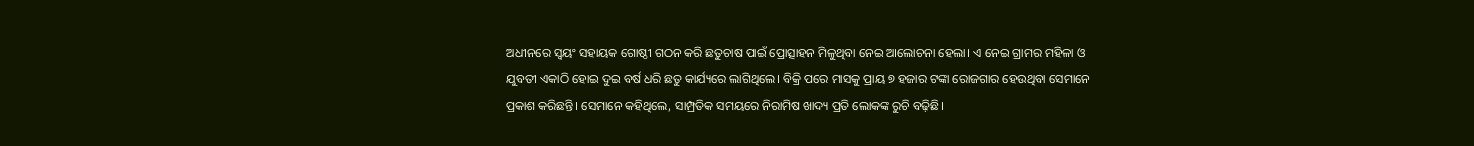ଅଧୀନରେ ସ୍ବୟଂ ସହାୟକ ଗୋଷ୍ଠୀ ଗଠନ କରି ଛତୁଚାଷ ପାଇଁ ପ୍ରୋତ୍ସାହନ ମିଳୁଥିବା ନେଇ ଆଲୋଚନା ହେଲା। ଏ ନେଇ ଗ୍ରାମର ମହିଳା ଓ ଯୁବତୀ ଏକାଠି ହୋଇ ଦୁଇ ବର୍ଷ ଧରି ଛତୁ କାର୍ଯ୍ୟରେ ଲାଗିଥିଲେ। ବିକ୍ରି ପରେ ମାସକୁ ପ୍ରାୟ ୭ ହଜାର ଟଙ୍କା ରୋଜଗାର ହେଉଥିବା ସେମାନେ ପ୍ରକାଶ କରିଛନ୍ତି। ସେମାନେ କହିଥିଲେ, ସାମ୍ପ୍ରତିକ ସମୟରେ ନିରାମିଷ ଖାଦ୍ୟ ପ୍ରତି ଲୋକଙ୍କ ରୁଚି ବଢ଼ିଛି।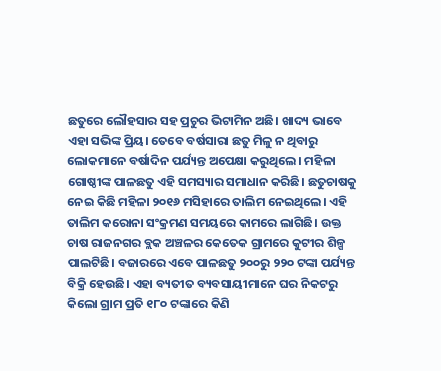ଛତୁରେ ଲୌହସାର ସହ ପ୍ରଚୁର ଭିଟାମିନ ଅଛି। ଖାଦ୍ୟ ଭାବେ ଏହା ସଭିଙ୍କ ପ୍ରିୟ। ତେବେ ବର୍ଷସାରା ଛତୁ ମିଳୁ ନ ଥିବାରୁ ଲୋକମାନେ ବର୍ଷାଦିନ ପର୍ଯ୍ୟନ୍ତ ଅପେକ୍ଷା କରୁଥିଲେ। ମହିଳା ଗୋଷ୍ଠୀଙ୍କ ପାଳଛତୁ ଏହି ସମସ୍ୟାର ସମାଧାନ କରିଛି। ଛତୁଚାଷକୁ ନେଇ କିଛି ମହିଳା ୨୦୧୬ ମସିହାରେ ତାଲିମ ନେଇଥିଲେ। ଏହି ତାଲିମ କରୋନା ସଂକ୍ରମଣ ସମୟରେ କାମରେ ଲାଗିଛି। ଉକ୍ତ ଚାଷ ରାଜନଗର ବ୍ଲକ ଅଞ୍ଚଳର କେତେକ ଗ୍ରାମରେ କୁଟୀର ଶିଳ୍ପ ପାଲଟିଛି। ବଜାରରେ ଏବେ ପାଳଛତୁ ୨୦୦ରୁ ୨୨୦ ଟଙ୍କା ପର୍ଯ୍ୟନ୍ତ ବିକ୍ରି ହେଉଛି। ଏହା ବ୍ୟତୀତ ବ୍ୟବସାୟୀମାନେ ଘର ନିକଟରୁ କିଲୋ ଗ୍ରାମ ପ୍ରତି ୧୮୦ ଟଙ୍କାରେ କିଣି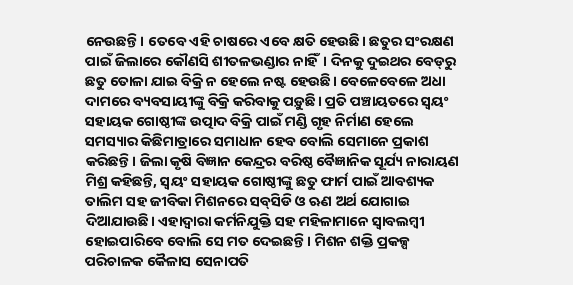ନେଉଛନ୍ତି। ତେବେ ଏହି ଚାଷରେ ଏବେ କ୍ଷତି ହେଉଛି। ଛତୁର ସଂରକ୍ଷଣ ପାଇଁ ଜିଲାରେ କୌଣସି ଶୀତଳଭଣ୍ଡାର ନାହିଁ। ଦିନକୁ ଦୁଇଥର ବେଡ୍‌ରୁ ଛତୁ ତୋଳା ଯାଇ ବିକ୍ରି ନ ହେଲେ ନଷ୍ଟ ହେଉଛି। ବେଳେବେଳେ ଅଧା ଦାମରେ ବ୍ୟବସାୟୀଙ୍କୁ ବିକ୍ରି କରିବାକୁ ପଡ଼ୁଛି। ପ୍ରତି ପଞ୍ଚାୟତରେ ସ୍ବୟଂ ସହାୟକ ଗୋଷ୍ଠୀଙ୍କ ଉତ୍ପାଦ ବିକ୍ରି ପାଇଁ ମଣ୍ଡି ଗୃହ ନିର୍ମାଣ ହେଲେ ସମସ୍ୟାର କିଛିମାତ୍ରାରେ ସମାଧାନ ହେବ ବୋଲି ସେମାନେ ପ୍ରକାଶ କରିଛନ୍ତି। ଜିଲା କୃଷି ବିଜ୍ଞାନ କେନ୍ଦ୍ରର ବରିଷ୍ଠ ବୈଜ୍ଞାନିକ ସୂର୍ଯ୍ୟ ନାରାୟଣ ମିଶ୍ର କହିଛନ୍ତି, ସ୍ବୟଂ ସହାୟକ ଗୋଷ୍ଠୀଙ୍କୁ ଛତୁ ଫାର୍ମ ପାଇଁ ଆବଶ୍ୟକ ତାଲିମ ସହ ଜୀବିକା ମିଶନରେ ସବ୍‌ସିଡି ଓ ଋଣ ଅର୍ଥ ଯୋଗାଇ ଦିଆଯାଉଛି। ଏହାଦ୍ୱାରା କର୍ମନିଯୁକ୍ତି ସହ ମହିଳାମାନେ ସ୍ବାବଲମ୍ବୀ ହୋଇପାରିବେ ବୋଲି ସେ ମତ ଦେଇଛନ୍ତି। ମିଶନ ଶକ୍ତି ପ୍ରକଳ୍ପ ପରିଚାଳକ କୈଳାସ ସେନାପତି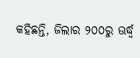କହିଛନ୍ତି, ଜିଲାର ୨୦୦ରୁ ଊର୍ଦ୍ଧ୍ୱ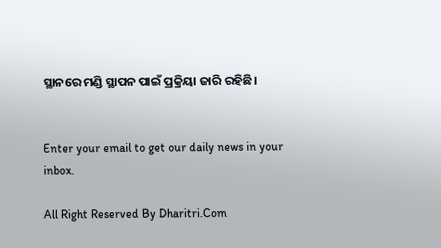ସ୍ଥାନରେ ମଣ୍ଡି ସ୍ଥାପନ ପାଇଁ ପ୍ରକ୍ରିୟା ଜାରି ରହିଛି।


Enter your email to get our daily news in your inbox.

All Right Reserved By Dharitri.Com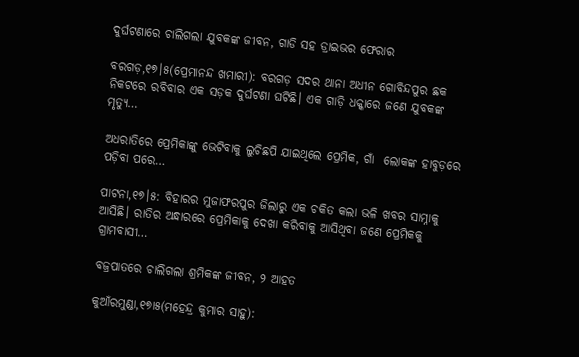ଦୁର୍ଘଟଣାରେ ଚାଲିଗଲା ଯୁବକଙ୍କ ଜୀବନ, ଗାଡି ସହ ଡ୍ରାଇଭର ଫେରାର

ବରଗଡ଼,୧୭।୫(ପ୍ରେମାନନ୍ଦ ଖମାରୀ): ବରଗଡ଼ ସଦର ଥାନା ଅଧୀନ ଗୋବିନ୍ଦପୁର ଛକ ନିକଟରେ ରବିବାର ଏକ ସଡ଼କ ଦୁର୍ଘଟଣା ଘଟିଛି। ଏକ ଗାଡ଼ି ଧକ୍କାରେ ଜଣେ ଯୁବକଙ୍କ ମୃତ୍ୟୁ…

ଅଧରାତିରେ ପ୍ରେମିକାଙ୍କୁ ଭେଟିବାକୁ ଲୁଚିଛପି ଯାଇଥିଲେ ପ୍ରେମିକ, ଗାଁ  ଲୋକଙ୍କ ହାବୁଡ଼ରେ ପଡ଼ିବା ପରେ…

ପାଟନା,୧୭।୫: ବିହାରର ମୁଜାଫରପୁର ଜିଲାରୁ ଏକ ଚକିତ କଲା ଭଳି ଖବର ସାମ୍ନାକୁ ଆସିଛି। ରାତିର ଅନ୍ଧାରରେ ପ୍ରେମିକାକୁ ଦେଖା କରିବାକୁ ଆସିଥିବା ଜଣେ ପ୍ରେମିକକୁ ଗ୍ରାମବାସୀ…

ବଜ୍ରପାତରେ ଚାଲିଗଲା ଶ୍ରମିକଙ୍କ ଜୀବନ, ୨ ଆହତ

କୁଆଁରମୁଣ୍ଡା,୧୭ା୫(ମହେନ୍ଦ୍ର କୁମାର ସାହୁ):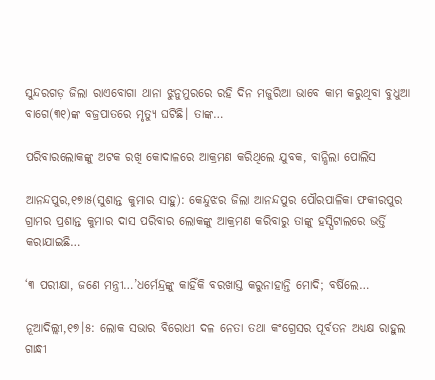ସୁନ୍ଦରଗଡ଼ ଜିଲା ରାଏବୋଗା ଥାନା ଝୁନୁମୁରରେ ରହି ଦିନ ମଜୁରିଆ ଭାବେ କାମ କରୁଥିବା ବୁଧୁଆ ବାଗେ(୩୧)ଙ୍କ ବଜ୍ରପାତରେ ମୃତ୍ୟୁ ଘଟିଛି। ତାଙ୍କ…

ପରିବାରଲୋକଙ୍କୁ ଅଟକ ରଖି କୋଦାଳରେ ଆକ୍ରମଣ କରିଥିଲେ ଯୁବକ, ବାନ୍ଧିଲା ପୋଲିସ

ଆନନ୍ଦପୁର,୧୭ା୫(ସୁଶାନ୍ତ କୁମାର ସାହୁ): କେନ୍ଦୁଝର ଜିଲା ଆନନ୍ଦପୁର ପୌରପାଳିକା ଫକୀରପୁର ଗ୍ରାମର ପ୍ରଶାନ୍ତ କୁମାର ଦାସ ପରିବାର ଲୋକଙ୍କୁ ଆକ୍ରମଣ କରିବାରୁ ତାଙ୍କୁ ହସ୍ପିଟାଲରେ ଭର୍ତ୍ତି କରାଯାଇଛି…

‘୩ ପରୀକ୍ଷା, ଜଣେ ମନ୍ତ୍ରୀ…’ଧର୍ମେନ୍ଦ୍ରଙ୍କୁ କାହିଁକି ବରଖାସ୍ତ କରୁନାହାନ୍ତି ମୋଦି; ବର୍ଷିଲେ…

ନୂଆଦିଲ୍ଲୀ,୧୭।୫: ଲୋକ ସଭାର ବିରୋଧୀ ଦଳ ନେତା ତଥା କଂଗ୍ରେସର ପୂର୍ବତନ ଅଧ୍ୟକ୍ଷ ରାହୁଲ ଗାନ୍ଧୀ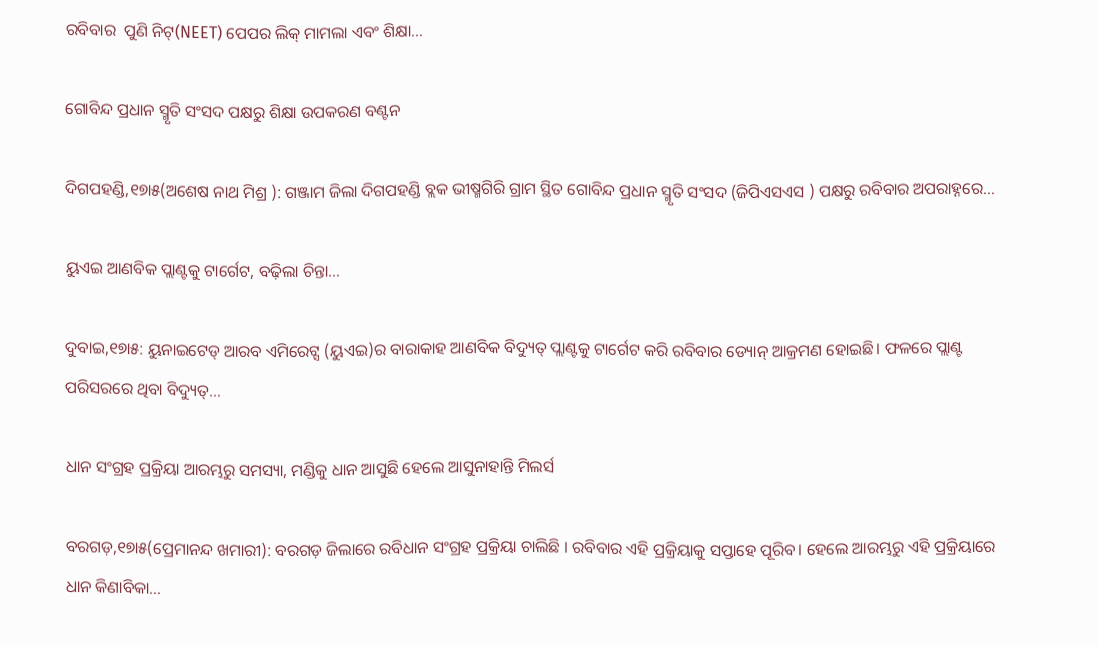ରବିବାର  ପୁଣି ନିଟ୍‌(NEET) ପେପର ଲିକ୍‌ ମାମଲା ଏବଂ ଶିକ୍ଷା…

ଗୋବିନ୍ଦ ପ୍ରଧାନ ସ୍ମୃତି ସଂସଦ ପକ୍ଷରୁ ଶିକ୍ଷା ଉପକରଣ ବଣ୍ଟନ

ଦିଗପହଣ୍ଡି,୧୭ା୫(ଅଶେଷ ନାଥ ମିଶ୍ର ): ଗଞ୍ଜାମ ଜିଲା ଦିଗପହଣ୍ଡି ବ୍ଲକ ଭୀଷ୍ମଗିରି ଗ୍ରାମ ସ୍ଥିତ ଗୋବିନ୍ଦ ପ୍ରଧାନ ସ୍ମୃତି ସଂସଦ (ଜିପିଏସଏସ ) ପକ୍ଷରୁ ରବିବାର ଅପରାହ୍ନରେ…

ୟୁଏଇ ଆଣବିକ ପ୍ଲାଣ୍ଟକୁ ଟାର୍ଗେଟ, ବଢ଼ିଲା ଚିନ୍ତା…

ଦୁବାଇ,୧୭ା୫: ୟୁନାଇଟେଡ୍‌ ଆରବ ଏମିରେଟ୍ସ (ୟୁଏଇ)ର ବାରାକାହ ଆଣବିକ ବିଦ୍ୟୁତ୍‌ ପ୍ଲାଣ୍ଟକୁ ଟାର୍ଗେଟ କରି ରବିବାର ଡ୍ୟୋନ୍‌ ଆକ୍ରମଣ ହୋଇଛି। ଫଳରେ ପ୍ଲାଣ୍ଟ ପରିସରରେ ଥିବା ବିଦ୍ୟୁତ୍‌…

ଧାନ ସଂଗ୍ରହ ପ୍ରକ୍ରିୟା ଆରମ୍ଭରୁ ସମସ୍ୟା, ମଣ୍ଡିକୁ ଧାନ ଆସୁଛି ହେଲେ ଆସୁନାହାନ୍ତି ମିଲର୍ସ

ବରଗଡ଼,୧୭ା୫(ପ୍ରେମାନନ୍ଦ ଖମାରୀ): ବରଗଡ଼ ଜିଲାରେ ରବିଧାନ ସଂଗ୍ରହ ପ୍ରକ୍ରିୟା ଚାଲିଛି । ରବିବାର ଏହି ପ୍ରକ୍ରିୟାକୁ ସପ୍ତାହେ ପୂରିବ। ହେଲେ ଆରମ୍ଭରୁ ଏହି ପ୍ରକ୍ରିୟାରେ ଧାନ କିଣାବିକା…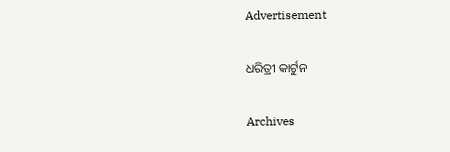Advertisement

ଧରିତ୍ରୀ କାର୍ଟୁନ

Archives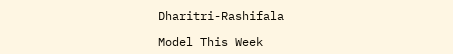Dharitri-Rashifala

Model This Week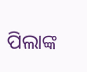ପିଲାଙ୍କ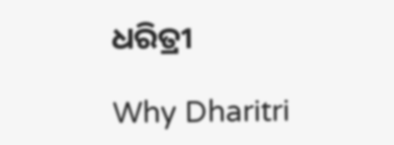ଧରିତ୍ରୀ

Why Dharitri